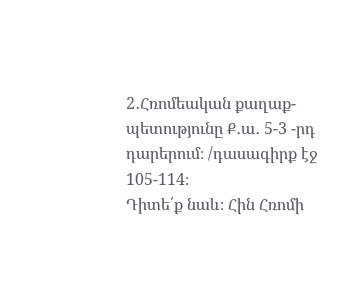2․Հռոմեական քաղաք-պետությունը Ք․ա․ 5-3 -րդ դարերում։ /դասագիրք էջ 105-114։
Դիտե՛ք նաև։ Հին Հռոմի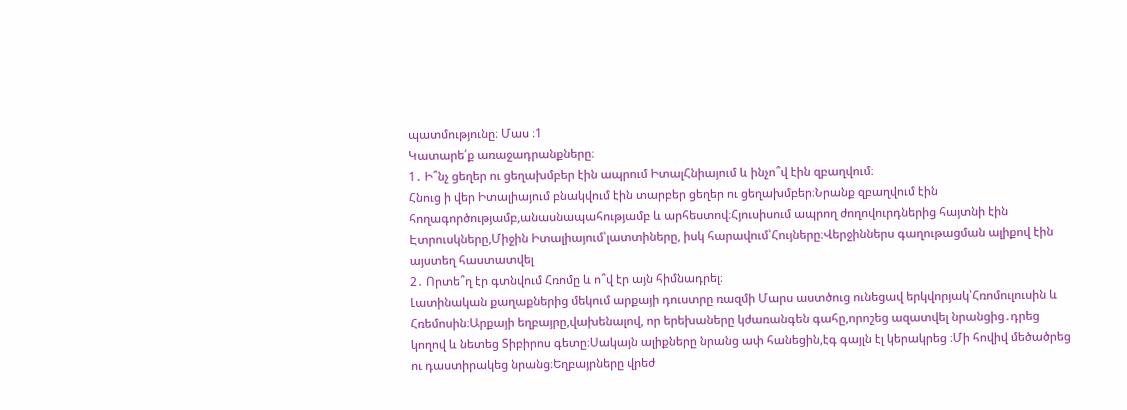պատմությունը։ Մաս ։1
Կատարե՛ք առաջադրանքները։
1․ Ի՞նչ ցեղեր ու ցեղախմբեր էին ապրում ԻտալՀնիայում և ինչո՞վ էին զբաղվում։
Հնուց ի վեր Իտալիայում բնակվում էին տարբեր ցեղեր ու ցեղախմբեր։Նրանք զբաղվում էին հողագործությամբ,անասնապահությամբ և արհեստով։Հյուսիսում ապրող ժողովուրդներից հայտնի էին Էտրուսկները,Միջին Իտալիայում՝լատտիները, իսկ հարավում՝Հույները։Վերջիններս գաղութացման ալիքով էին այստեղ հաստատվել
2․ Որտե՞ղ էր գտնվում Հռոմը և ո՞վ էր այն հիմնադրել։
Լատինական քաղաքներից մեկում արքայի դուստրը ռազմի Մարս աստծուց ունեցավ երկվորյակ՝Հռոմուլուսին և Հռեմոսին։Արքայի եղբայրը,վախենալով, որ երեխաները կժառանգեն գահը,որոշեց ազատվել նրանցից․դրեց կողով և նետեց Տիբիրոս գետը։Սակայն ալիքները նրանց ափ հանեցին,էգ գայլն էլ կերակրեց ։Մի հովիվ մեծածրեց ու դաստիրակեց նրանց։Եղբայրները վրեժ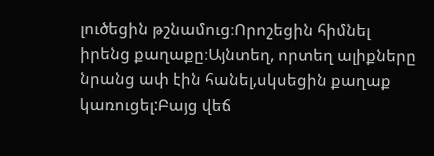լուծեցին թշնամուց։Որոշեցին հիմնել իրենց քաղաքը։Այնտեղ, որտեղ ալիքները նրանց ափ էին հանել,սկսեցին քաղաք կառուցել:Բայց վեճ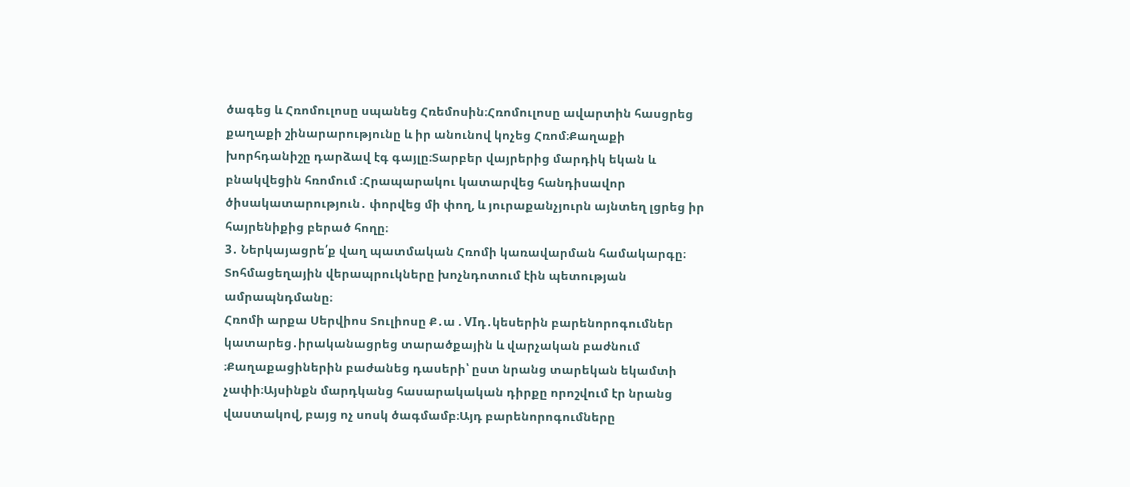ծագեց և Հռոմուլոսը սպանեց Հռեմոսին։Հռոմուլոսը ավարտին հասցրեց քաղաքի շինարարությունը և իր անունով կոչեց Հռոմ։Քաղաքի խորհդանիշը դարձավ էգ գայլը։Տարբեր վայրերից մարդիկ եկան և բնակվեցին հռոմում ։Հրապարակու կատարվեց հանդիսավոր ծիսակատարություն․ փորվեց մի փող, և յուրաքանչյուրն այնտեղ լցրեց իր հայրենիքից բերած հողը։
3․ Ներկայացրե՛ք վաղ պատմական Հռոմի կառավարման համակարգը։
Տոհմացեղային վերապրուկները խոչնդոտում էին պետության ամրապնդմանը։
Հռոմի արքա Սերվիոս Տուլիոսը Ք․ա . VIդ․կեսերին բարենորոգումներ կատարեց․իրականացրեց տարածքային և վարչական բաժնում ։Քաղաքացիներին բաժանեց դասերի՝ ըստ նրանց տարեկան եկամտի չափի։Այսինքն մարդկանց հասարակական դիրքը որոշվում էր նրանց վաստակով, բայց ոչ սոսկ ծագմամբ։Այդ բարենորոգումները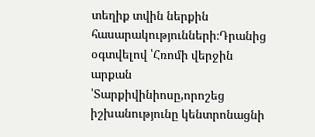տեղիք տվին ներքին հասարակությունների։Դրանից օգտվելով ՝Հռոմի վերջին արքան ՝Տարքիվինիոսը,որոշեց իշխանությունը կենտրոնացնի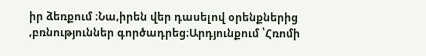իր ձեռքում ։Նա,իրեն վեր դասելով օրենքներից ,բռնություններ գործադրեց։Արդյունքում ՝Հռոմի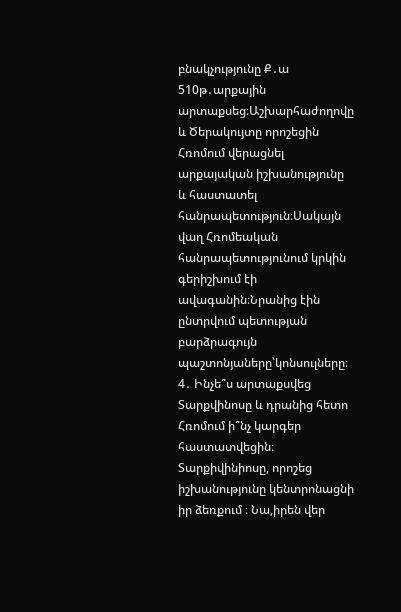բնակչությունը Ք․ա 510թ․արքային արտաքսեց։Աշխարհաժողովը և Ծերակույտը որոշեցին Հռոմում վերացնել արքայական իշխանությունը և հաստատել հանրապետություն։Սակայն վաղ Հռոմեական հանրապետությունում կրկին գերիշխում էի ավագանին։Նրանից էին ընտրվում պետության բարձրագույն պաշտոնյաները՝կոնսուլները։
4․ Ինչե՞ս արտաքսվեց Տարքվինոսը և դրանից հետո Հռոմում ի՞նչ կարգեր հաստատվեցին։
Տարքիվինիոսը, որոշեց իշխանությունը կենտրոնացնի իր ձեռքում ։ Նա,իրեն վեր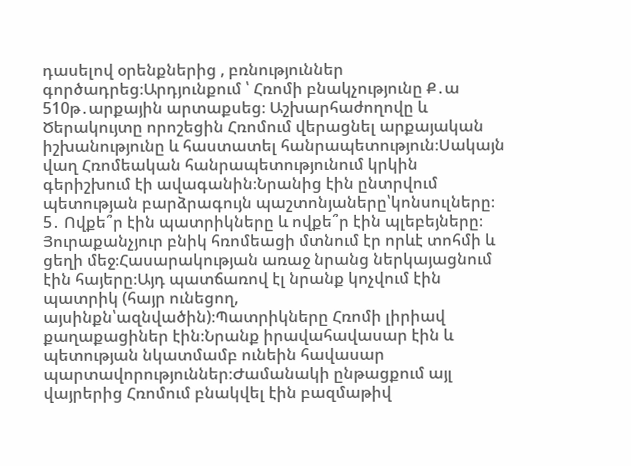դասելով օրենքներից , բռնություններ գործադրեց։Արդյունքում ՝ Հռոմի բնակչությունը Ք․ա 510թ․արքային արտաքսեց։ Աշխարհաժողովը և Ծերակույտը որոշեցին Հռոմում վերացնել արքայական իշխանությունը և հաստատել հանրապետություն։Սակայն վաղ Հռոմեական հանրապետությունում կրկին գերիշխում էի ավագանին։Նրանից էին ընտրվում պետության բարձրագույն պաշտոնյաները՝կոնսուլները։
5․ Ովքե՞ր էին պատրիկները և ովքե՞ր էին պլեբեյները։
Յուրաքանչյուր բնիկ հռոմեացի մտնում էր որևէ տոհմի և ցեղի մեջ։Հասարակության առաջ նրանց ներկայացնում էին հայերը։Այդ պատճառով էլ նրանք կոչվում էին պատրիկ (հայր ունեցող, այսինքն՝ազնվածին)։Պատրիկները Հռոմի լիրիավ քաղաքացիներ էին։Նրանք իրավահավասար էին և պետության նկատմամբ ունեին հավասար պարտավորություններ։Ժամանակի ընթացքում այլ վայրերից Հռոմում բնակվել էին բազմաթիվ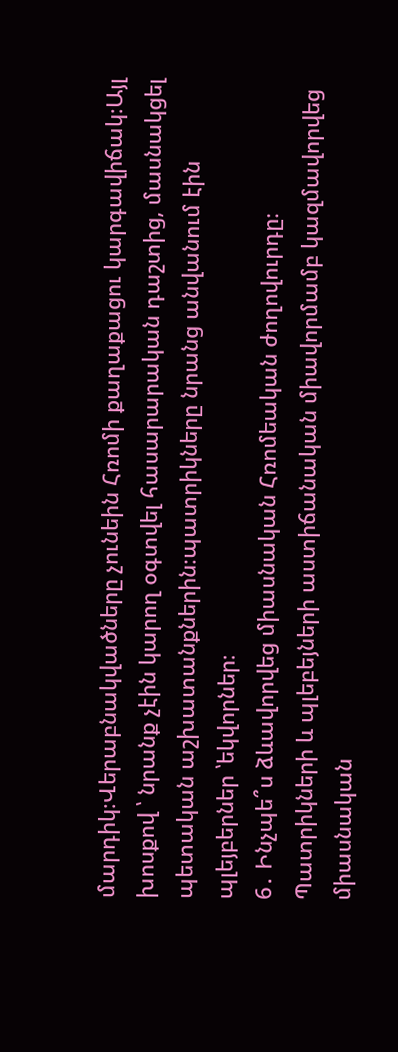մարդիկ։Վերաբնակվածները չունեին Հռոմի քաղաքացու կարգավիճակ։Այլ խոսքով ՝ նրանք չէին կարող օգտվել հասարարական դաշտից, մասնակցել պետական աշխատանքներին։պատրիկները նրանց անվանում էին պլեյբերներ ՝եկվորներ։
6․ Ինչպե՞ս ձևավորվեց միասնական Հռոմեական ժողովուրդը։
Պատրիկների և պլեբեյների աստիճանական միավորմամբ կազմավորվեց միասնական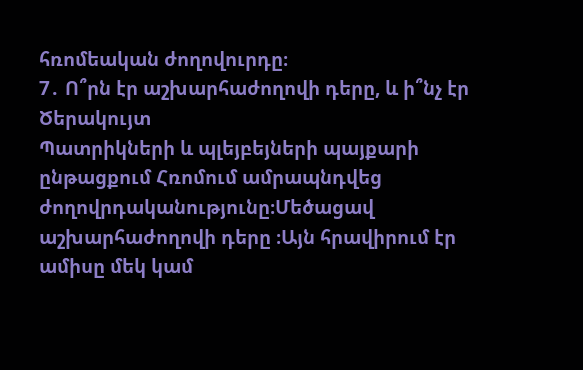հռոմեական ժողովուրդը։
7․ Ո՞րն էր աշխարհաժողովի դերը, և ի՞նչ էր Ծերակույտ
Պատրիկների և պլեյբեյների պայքարի ընթացքում Հռոմում ամրապնդվեց ժողովրդականությունը։Մեծացավ աշխարհաժողովի դերը ։Այն հրավիրում էր ամիսը մեկ կամ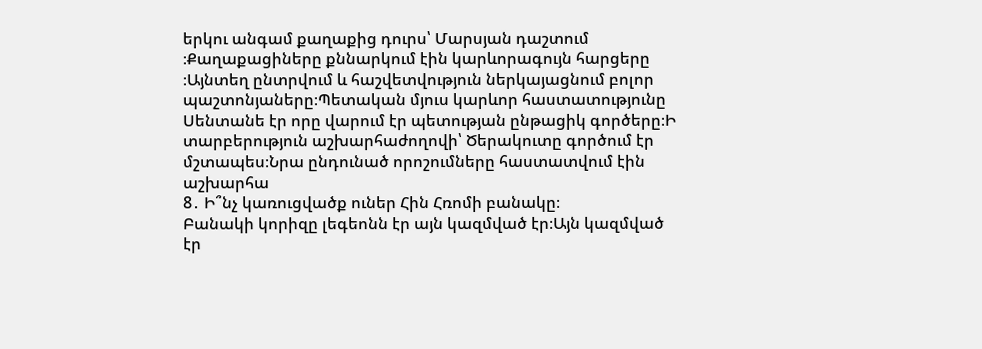երկու անգամ քաղաքից դուրս՝ Մարսյան դաշտում ։Քաղաքացիները քննարկում էին կարևորագույն հարցերը ։Այնտեղ ընտրվում և հաշվետվություն ներկայացնում բոլոր պաշտոնյաները։Պետական մյուս կարևոր հաստատությունը Սենտանե էր որը վարում էր պետության ընթացիկ գործերը։Ի տարբերություն աշխարհաժողովի՝ Ծերակուտը գործում էր մշտապես։Նրա ընդունած որոշումները հաստատվում էին աշխարհա
8․ Ի՞նչ կառուցվածք ուներ Հին Հռոմի բանակը։
Բանակի կորիզը լեգեոնն էր այն կազմված էր։Այն կազմված էր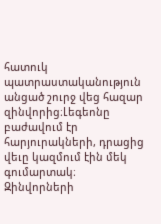հատուկ պատրաստականություն անցած շուրջ վեց հազար զինվորից։Լեգեոնը բաժավում էր հարյուրակների, դրացից վեւը կազմում էին մեկ գումարտակ։ Զինվորների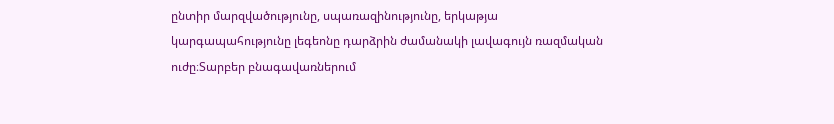ընտիր մարզվածությունը, սպառազինությունը, երկաթյա կարգապահությունը լեգեոնը դարձրին ժամանակի լավագույն ռազմական ուժը։Տարբեր բնագավառներում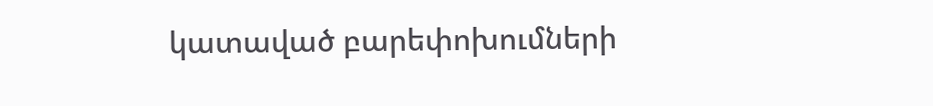կատաված բարեփոխումների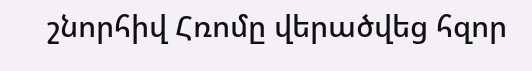շնորհիվ Հռոմը վերածվեց հզոր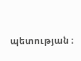պետության ։